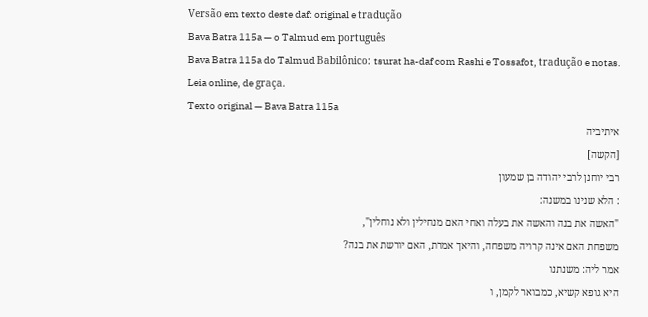Versão em texto deste daf: original e tradução
Bava Batra 115a — o Talmud em português
Bava Batra 115a do Talmud Babilônico: tsurat ha-daf com Rashi e Tossafot, tradução e notas. Leia online, de graça.
Texto original — Bava Batra 115a
איתיביה
[הקשה]
רבי יוחנן לרבי יהודה בן שמעון
: הלא שנינו במשנה:
"האשה את בנה והאשה את בעלה ואחי האם מנחילין ולא נוחלין",
משפחת האם אינה קרויה משפחה, והיאך אמרת, האם יורשת את בנה?
אמר ליה: משנתנו
היא גופא קשיא, כמבואר לקמן, ו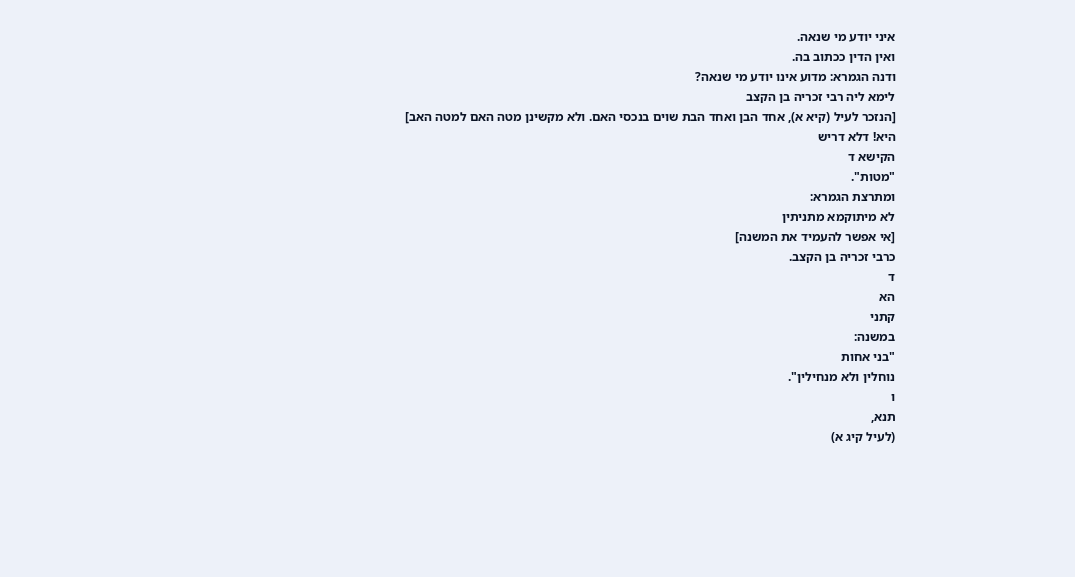איני יודע מי שנאה.
ואין הדין ככתוב בה.
ודנה הגמרא: מדוע אינו יודע מי שנאה?
לימא ליה רבי זכריה בן הקצב
[הנזכר לעיל (קיא א), אחד הבן ואחד הבת שוים בנכסי האם. ולא מקשינן מטה האם למטה האב]
היא! דלא דריש
הקישא ד
"מטות".
ומתרצת הגמרא:
לא מיתוקמא מתניתין
[אי אפשר להעמיד את המשנה]
כרבי זכריה בן הקצב.
ד
הא
קתני
במשנה:
"בני אחות
נוחלין ולא מנחילין".
ו
תנא,
(לעיל קיג א)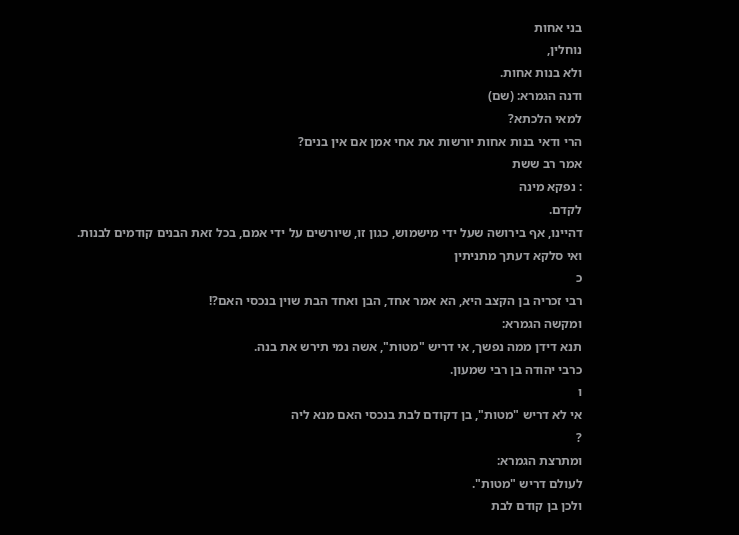בני אחות
נוחלין,
ולא בנות אחות.
ודנה הגמרא: (שם)
למאי הלכתא?
הרי ודאי בנות אחות יורשות את אחי אמן אם אין בנים?
אמר רב ששת
: נפקא מינה
לקדם.
דהיינו, אף בירושה שעל ידי מישמוש, כגון זו, שיורשים על ידי אמם, בכל זאת הבנים קודמים לבנות.
ואי סלקא דעתך מתניתין
כ
רבי זכריה בן הקצב היא, הא אמר אחד, הבן ואחד הבת שוין בנכסי האם?!
ומקשה הגמרא:
תנא דידן ממה נפשך, אי דריש "מטות", אשה נמי תירש את בנה.
כרבי יהודה בן רבי שמעון.
ו
אי לא דריש "מטות", בן דקודם לבת בנכסי האם מנא ליה
?
ומתרצת הגמרא:
לעולם דריש "מטות".
ולכן בן קודם לבת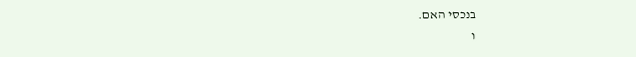בנכסי האם.
ו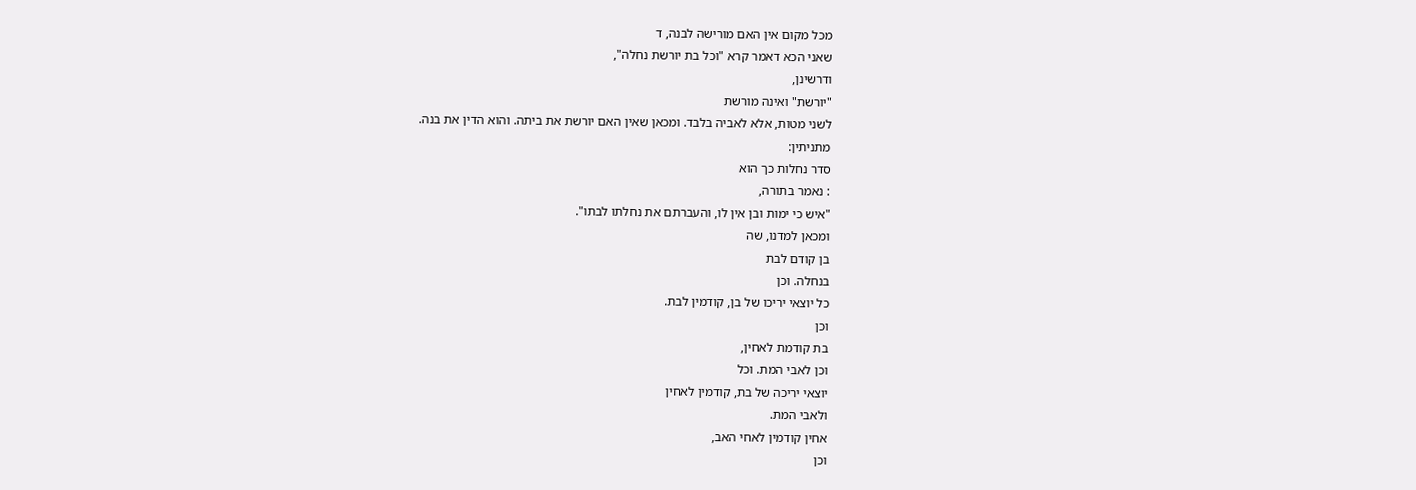מכל מקום אין האם מורישה לבנה, ד
שאני הכא דאמר קרא "וכל בת יורשת נחלה",
ודרשינן,
"יורשת" ואינה מורשת
לשני מטות, אלא לאביה בלבד. ומכאן שאין האם יורשת את ביתה. והוא הדין את בנה.
מתניתין:
סדר נחלות כך הוא
: נאמר בתורה,
"איש כי ימות ובן אין לו, והעברתם את נחלתו לבתו".
ומכאן למדנו, שה
בן קודם לבת
בנחלה. וכן
כל יוצאי יריכו של בן, קודמין לבת.
וכן
בת קודמת לאחין,
וכן לאבי המת. וכל
יוצאי יריכה של בת, קודמין לאחין
ולאבי המת.
אחין קודמין לאחי האב,
וכן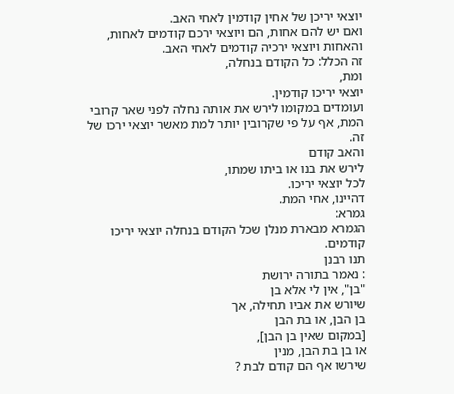יוצאי יריכן של אחין קודמין לאחי האב.
ואם יש להם אחות, הם ויוצאי ירכם קודמים לאחות, והאחות ויוצאי ירכיה קודמים לאחי האב.
זה הכלל: כל הקודם בנחלה,
ומת,
יוצאי יריכו קודמין.
ועומדים במקומו לירש את אותה נחלה לפני שאר קרובי המת, אף על פי שקרובין יותר למת מאשר יוצאי ירכו של זה.
והאב קודם
לירש את בנו או ביתו שמתו,
לכל יוצאי יריכו.
דהיינו, אחי המת.
גמרא:
הגמרא מבארת מנלן שכל הקודם בנחלה יוצאי יריכו קודמים.
תנו רבנן
: נאמר בתורה ירושת
"בן", אין לי אלא בן
שיורש את אביו תחילה, אך
בן הבן, או בת הבן
[במקום שאין בן הבן],
או בן בת הבן, מנין
שירשו אף הם קודם לבת ?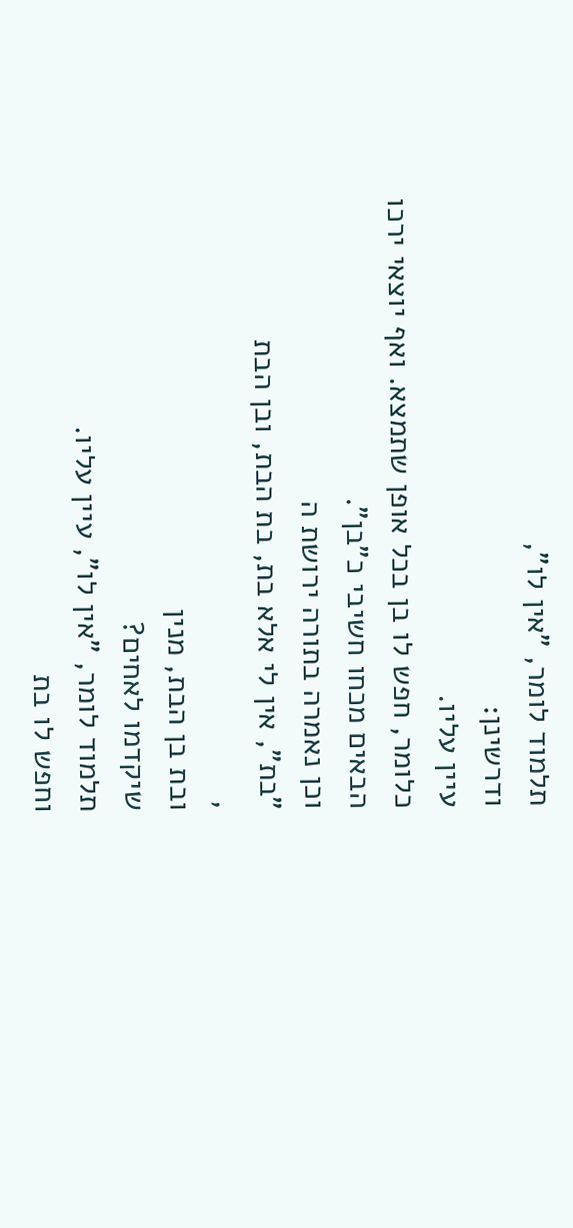תלמוד לומר, "אין לו",
ודרשינן:
עיין עליו.
כלומר, חפש לו בן בכל אופן שתמצא. ואף יוצאי ירכו הבאים מכחו חשיבי כ"בן".
וכן נאמרה בתורה ירושת ה
"בת", אין לי אלא בת, בת הבת, ובן הבת
,
ובת בן הבת, מנין
שיקדמו לאחים?
תלמוד לומר, "אין לו", עיין עליו.
וחפש לו בת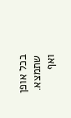בכל אופן שתמצא. ואף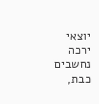יוצאי ירכה נחשבים כבת,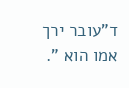ד"עובר ירך אמו הוא ".